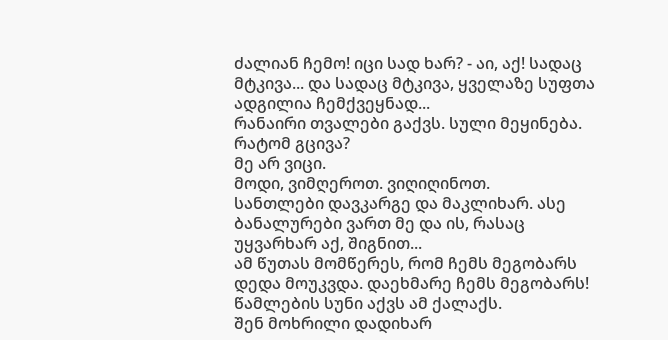ძალიან ჩემო! იცი სად ხარ? - აი, აქ! სადაც მტკივა... და სადაც მტკივა, ყველაზე სუფთა ადგილია ჩემქვეყნად...
რანაირი თვალები გაქვს. სული მეყინება. რატომ გცივა?
მე არ ვიცი.
მოდი, ვიმღეროთ. ვიღიღინოთ.
სანთლები დავკარგე და მაკლიხარ. ასე ბანალურები ვართ მე და ის, რასაც უყვარხარ აქ, შიგნით...
ამ წუთას მომწერეს, რომ ჩემს მეგობარს დედა მოუკვდა. დაეხმარე ჩემს მეგობარს!
წამლების სუნი აქვს ამ ქალაქს.
შენ მოხრილი დადიხარ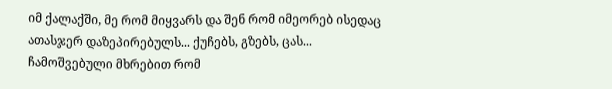იმ ქალაქში, მე რომ მიყვარს და შენ რომ იმეორებ ისედაც ათასჯერ დაზეპირებულს... ქუჩებს, გზებს, ცას...
ჩამოშვებული მხრებით რომ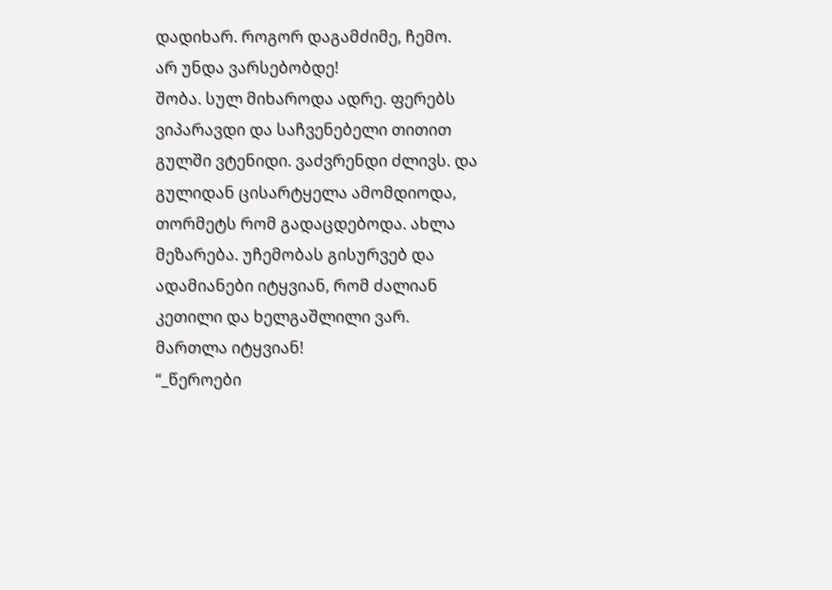დადიხარ. როგორ დაგამძიმე, ჩემო.
არ უნდა ვარსებობდე!
შობა. სულ მიხაროდა ადრე. ფერებს ვიპარავდი და საჩვენებელი თითით გულში ვტენიდი. ვაძვრენდი ძლივს. და გულიდან ცისარტყელა ამომდიოდა, თორმეტს რომ გადაცდებოდა. ახლა მეზარება. უჩემობას გისურვებ და ადამიანები იტყვიან, რომ ძალიან კეთილი და ხელგაშლილი ვარ.
მართლა იტყვიან!
“_წეროები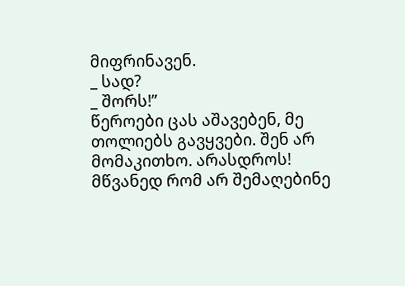მიფრინავენ.
_ სად?
_ შორს!”
წეროები ცას აშავებენ, მე თოლიებს გავყვები. შენ არ მომაკითხო. არასდროს!
მწვანედ რომ არ შემაღებინე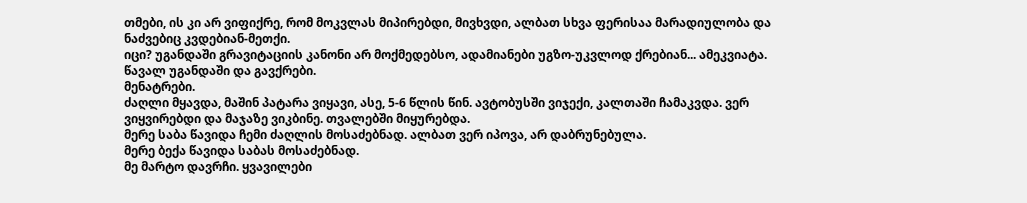თმები, ის კი არ ვიფიქრე, რომ მოკვლას მიპირებდი, მივხვდი, ალბათ სხვა ფერისაა მარადიულობა და ნაძვებიც კვდებიან-მეთქი.
იცი? უგანდაში გრავიტაციის კანონი არ მოქმედებსო, ადამიანები უგზო-უკვლოდ ქრებიან... ამეკვიატა. წავალ უგანდაში და გავქრები.
მენატრები.
ძაღლი მყავდა, მაშინ პატარა ვიყავი, ასე, 5-6 წლის წინ. ავტობუსში ვიჯექი, კალთაში ჩამაკვდა. ვერ ვიყვირებდი და მაჯაზე ვიკბინე. თვალებში მიყურებდა.
მერე საბა წავიდა ჩემი ძაღლის მოსაძებნად. ალბათ ვერ იპოვა, არ დაბრუნებულა.
მერე ბექა წავიდა საბას მოსაძებნად.
მე მარტო დავრჩი. ყვავილები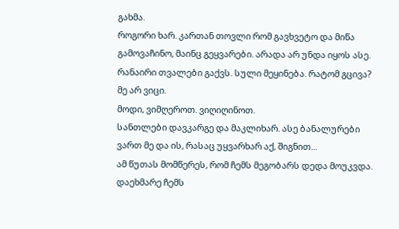გახმა.
როგორი ხარ. კართან თოვლი რომ გავხვეტო და მიწა გამოვაჩინო, მაინც გეყვარები. არადა არ უნდა იყოს ასე.
რანაირი თვალები გაქვს. სული მეყინება. რატომ გცივა?
მე არ ვიცი.
მოდი, ვიმღეროთ. ვიღიღინოთ.
სანთლები დავკარგე და მაკლიხარ. ასე ბანალურები ვართ მე და ის, რასაც უყვარხარ აქ, შიგნით...
ამ წუთას მომწერეს, რომ ჩემს მეგობარს დედა მოუკვდა. დაეხმარე ჩემს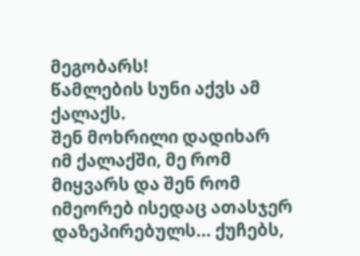მეგობარს!
წამლების სუნი აქვს ამ ქალაქს.
შენ მოხრილი დადიხარ იმ ქალაქში, მე რომ მიყვარს და შენ რომ იმეორებ ისედაც ათასჯერ დაზეპირებულს... ქუჩებს,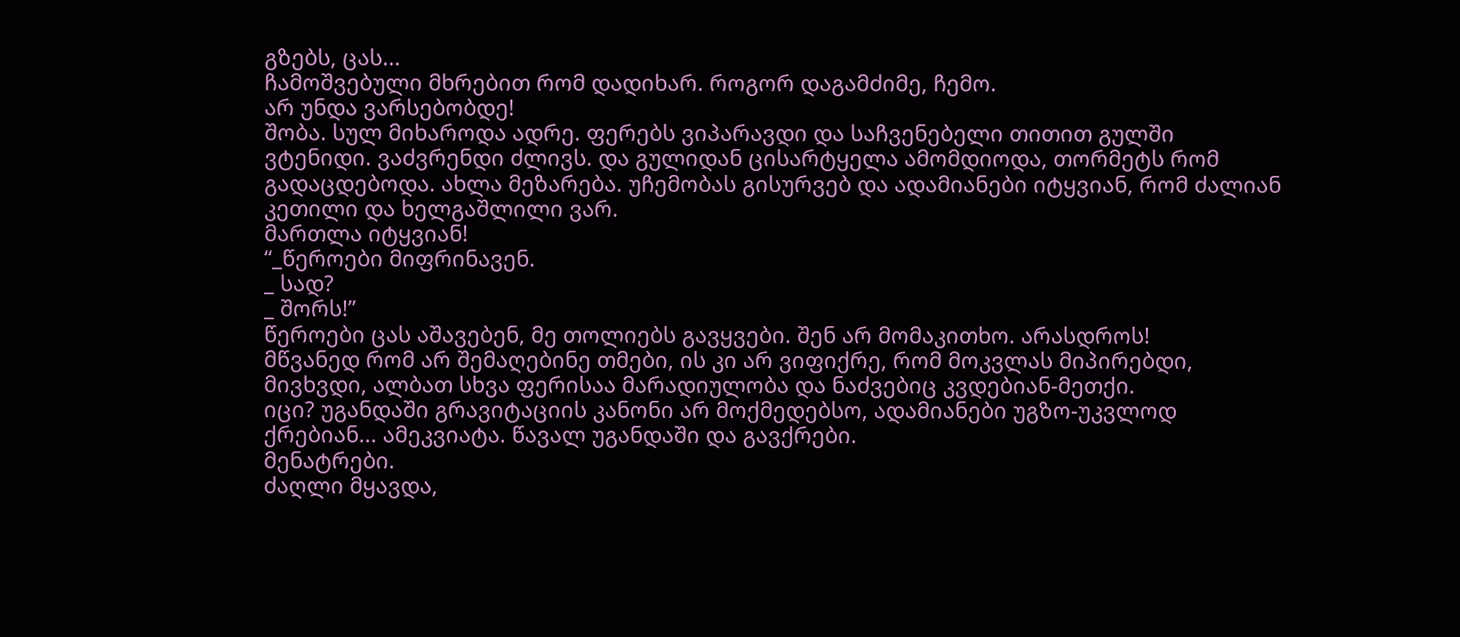გზებს, ცას...
ჩამოშვებული მხრებით რომ დადიხარ. როგორ დაგამძიმე, ჩემო.
არ უნდა ვარსებობდე!
შობა. სულ მიხაროდა ადრე. ფერებს ვიპარავდი და საჩვენებელი თითით გულში ვტენიდი. ვაძვრენდი ძლივს. და გულიდან ცისარტყელა ამომდიოდა, თორმეტს რომ გადაცდებოდა. ახლა მეზარება. უჩემობას გისურვებ და ადამიანები იტყვიან, რომ ძალიან კეთილი და ხელგაშლილი ვარ.
მართლა იტყვიან!
“_წეროები მიფრინავენ.
_ სად?
_ შორს!”
წეროები ცას აშავებენ, მე თოლიებს გავყვები. შენ არ მომაკითხო. არასდროს!
მწვანედ რომ არ შემაღებინე თმები, ის კი არ ვიფიქრე, რომ მოკვლას მიპირებდი, მივხვდი, ალბათ სხვა ფერისაა მარადიულობა და ნაძვებიც კვდებიან-მეთქი.
იცი? უგანდაში გრავიტაციის კანონი არ მოქმედებსო, ადამიანები უგზო-უკვლოდ ქრებიან... ამეკვიატა. წავალ უგანდაში და გავქრები.
მენატრები.
ძაღლი მყავდა,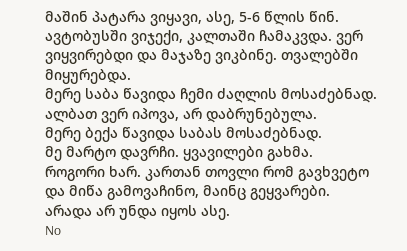მაშინ პატარა ვიყავი, ასე, 5-6 წლის წინ. ავტობუსში ვიჯექი, კალთაში ჩამაკვდა. ვერ ვიყვირებდი და მაჯაზე ვიკბინე. თვალებში მიყურებდა.
მერე საბა წავიდა ჩემი ძაღლის მოსაძებნად. ალბათ ვერ იპოვა, არ დაბრუნებულა.
მერე ბექა წავიდა საბას მოსაძებნად.
მე მარტო დავრჩი. ყვავილები გახმა.
როგორი ხარ. კართან თოვლი რომ გავხვეტო და მიწა გამოვაჩინო, მაინც გეყვარები. არადა არ უნდა იყოს ასე.
No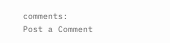comments:
Post a Comment